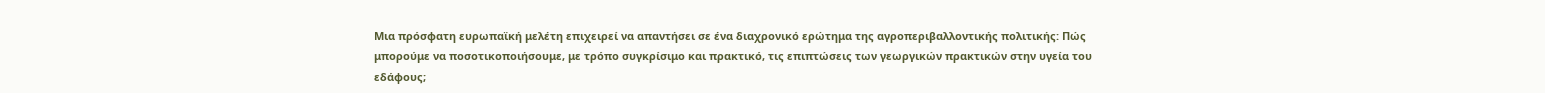Μια πρόσφατη ευρωπαϊκή μελέτη επιχειρεί να απαντήσει σε ένα διαχρονικό ερώτημα της αγροπεριβαλλοντικής πολιτικής: Πώς μπορούμε να ποσοτικοποιήσουμε, με τρόπο συγκρίσιμο και πρακτικό, τις επιπτώσεις των γεωργικών πρακτικών στην υγεία του εδάφους;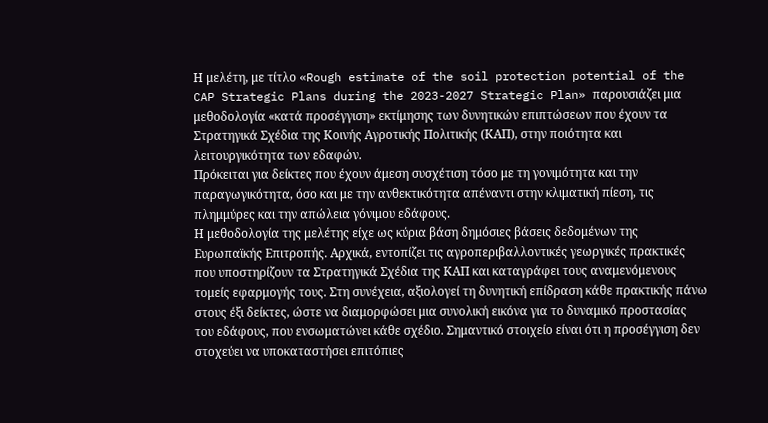Η μελέτη, με τίτλο «Rough estimate of the soil protection potential of the CAP Strategic Plans during the 2023-2027 Strategic Plan» παρουσιάζει μια μεθοδολογία «κατά προσέγγιση» εκτίμησης των δυνητικών επιπτώσεων που έχουν τα Στρατηγικά Σχέδια της Κοινής Αγροτικής Πολιτικής (ΚΑΠ), στην ποιότητα και λειτουργικότητα των εδαφών.
Πρόκειται για δείκτες που έχουν άμεση συσχέτιση τόσο με τη γονιμότητα και την παραγωγικότητα, όσο και με την ανθεκτικότητα απέναντι στην κλιματική πίεση, τις πλημμύρες και την απώλεια γόνιμου εδάφους.
Η μεθοδολογία της μελέτης είχε ως κύρια βάση δημόσιες βάσεις δεδομένων της Ευρωπαϊκής Επιτροπής. Αρχικά, εντοπίζει τις αγροπεριβαλλοντικές γεωργικές πρακτικές που υποστηρίζουν τα Στρατηγικά Σχέδια της ΚΑΠ και καταγράφει τους αναμενόμενους τομείς εφαρμογής τους. Στη συνέχεια, αξιολογεί τη δυνητική επίδραση κάθε πρακτικής πάνω στους έξι δείκτες, ώστε να διαμορφώσει μια συνολική εικόνα για το δυναμικό προστασίας του εδάφους, που ενσωματώνει κάθε σχέδιο. Σημαντικό στοιχείο είναι ότι η προσέγγιση δεν στοχεύει να υποκαταστήσει επιτόπιες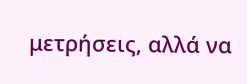μετρήσεις, αλλά να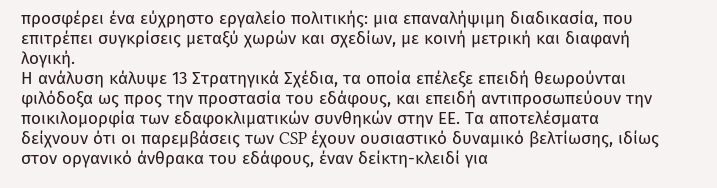προσφέρει ένα εύχρηστο εργαλείο πολιτικής: μια επαναλήψιμη διαδικασία, που επιτρέπει συγκρίσεις μεταξύ χωρών και σχεδίων, με κοινή μετρική και διαφανή λογική.
Η ανάλυση κάλυψε 13 Στρατηγικά Σχέδια, τα οποία επέλεξε επειδή θεωρούνται φιλόδοξα ως προς την προστασία του εδάφους, και επειδή αντιπροσωπεύουν την ποικιλομορφία των εδαφοκλιματικών συνθηκών στην ΕΕ. Τα αποτελέσματα δείχνουν ότι οι παρεμβάσεις των CSP έχουν ουσιαστικό δυναμικό βελτίωσης, ιδίως στον οργανικό άνθρακα του εδάφους, έναν δείκτη-κλειδί για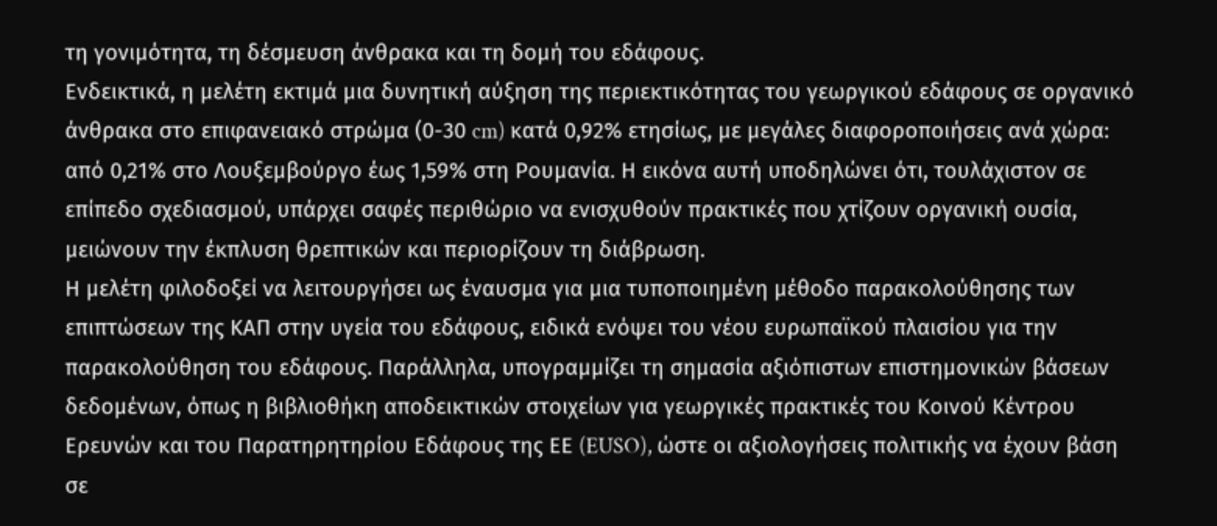τη γονιμότητα, τη δέσμευση άνθρακα και τη δομή του εδάφους.
Ενδεικτικά, η μελέτη εκτιμά μια δυνητική αύξηση της περιεκτικότητας του γεωργικού εδάφους σε οργανικό άνθρακα στο επιφανειακό στρώμα (0-30 cm) κατά 0,92% ετησίως, με μεγάλες διαφοροποιήσεις ανά χώρα: από 0,21% στο Λουξεμβούργο έως 1,59% στη Ρουμανία. Η εικόνα αυτή υποδηλώνει ότι, τουλάχιστον σε επίπεδο σχεδιασμού, υπάρχει σαφές περιθώριο να ενισχυθούν πρακτικές που χτίζουν οργανική ουσία, μειώνουν την έκπλυση θρεπτικών και περιορίζουν τη διάβρωση.
Η μελέτη φιλοδοξεί να λειτουργήσει ως έναυσμα για μια τυποποιημένη μέθοδο παρακολούθησης των επιπτώσεων της ΚΑΠ στην υγεία του εδάφους, ειδικά ενόψει του νέου ευρωπαϊκού πλαισίου για την παρακολούθηση του εδάφους. Παράλληλα, υπογραμμίζει τη σημασία αξιόπιστων επιστημονικών βάσεων δεδομένων, όπως η βιβλιοθήκη αποδεικτικών στοιχείων για γεωργικές πρακτικές του Κοινού Κέντρου Ερευνών και του Παρατηρητηρίου Εδάφους της ΕΕ (EUSO), ώστε οι αξιολογήσεις πολιτικής να έχουν βάση σε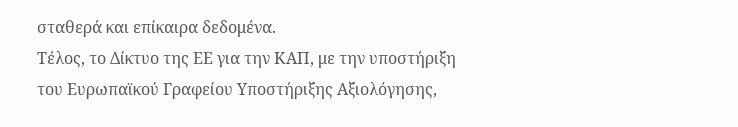σταθερά και επίκαιρα δεδομένα.
Τέλος, το Δίκτυο της ΕΕ για την ΚΑΠ, με την υποστήριξη του Ευρωπαϊκού Γραφείου Υποστήριξης Αξιολόγησης,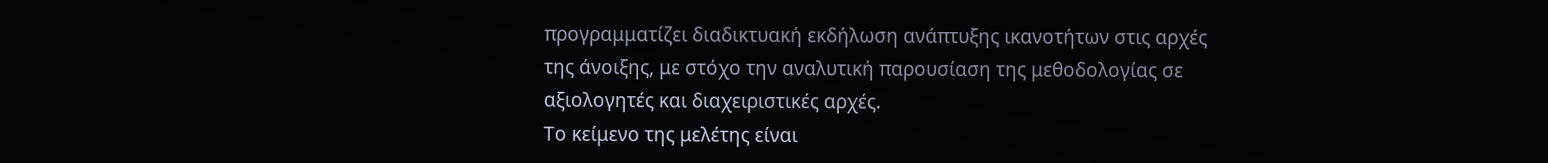προγραμματίζει διαδικτυακή εκδήλωση ανάπτυξης ικανοτήτων στις αρχές της άνοιξης, με στόχο την αναλυτική παρουσίαση της μεθοδολογίας σε αξιολογητές και διαχειριστικές αρχές.
Το κείμενο της μελέτης είναι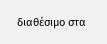διαθέσιμο στα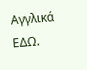Αγγλικά ΕΔΩ.